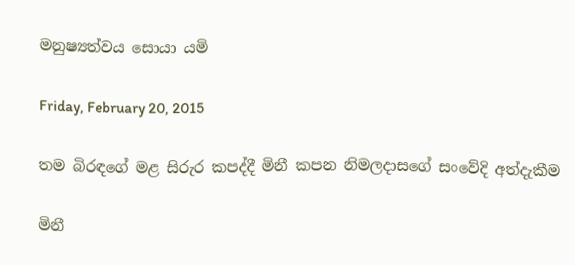මනුෂ්‍යත්වය සොයා යමි

Friday, February 20, 2015

තම බිරඳගේ මළ සිරුර කපද්දී මිනී කපන නිමලදාසගේ සංවේදි අත්දැකීම

මිනී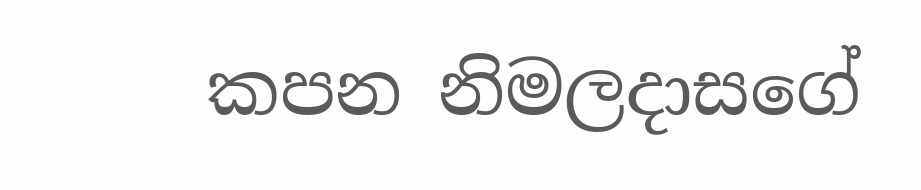කපන නිමලදාසගේ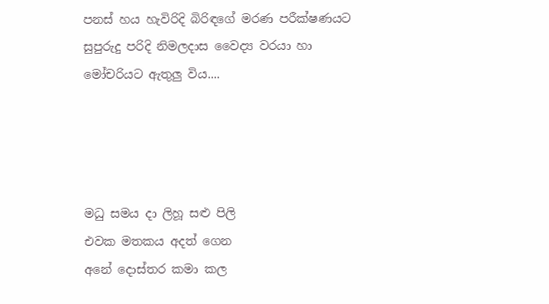පනස් හය හැවිරිදි බිරිඳගේ මරණ පරීක්ෂණයට සුපුරුදු පරිදි නිමලදාස වෛද්‍ය වරයා හා මෝචරියට ඇතුලු විය....




මධු සමය දා ලිහූ සළු පිලි
එවක මතකය අදත් ගෙන
අනේ දොස්තර කමා කල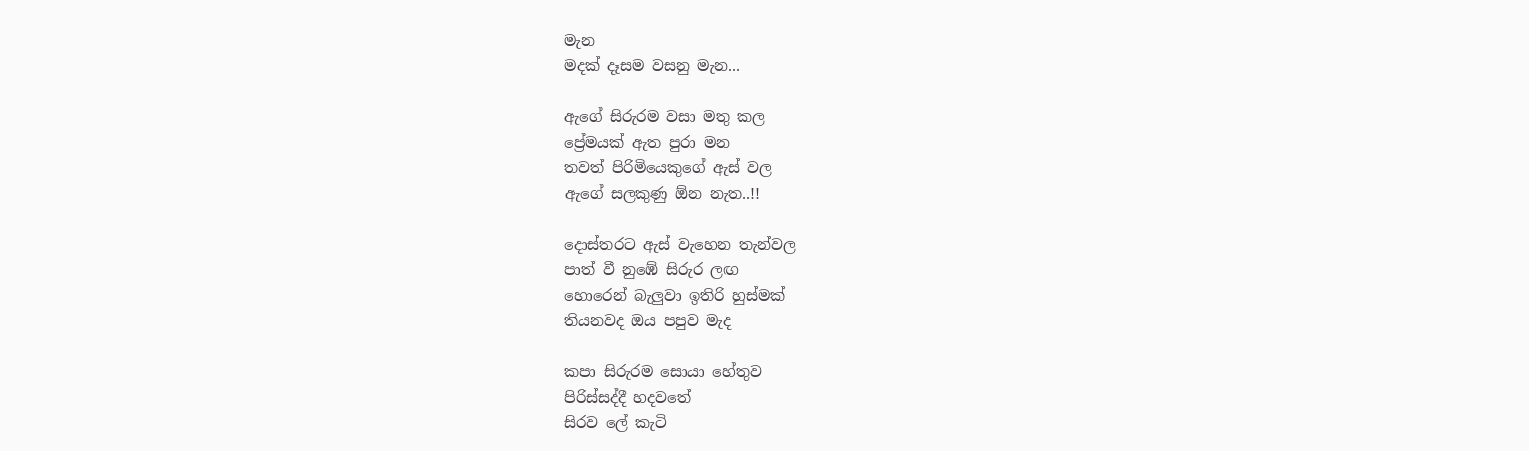මැන
මදක් දෑසම වසනු මැන...

ඇගේ සිරුරම වසා මතු කල
ප්‍රේමයක් ඇත පුරා මන
තවත් පිරිමියෙකුගේ ඇස් වල
ඇගේ සලකුණු ඕන නැත..!!

දොස්තරට ඇස් වැහෙන තැන්වල
පාත් වී නුඹේ සිරුර ලඟ
හොරෙන් බැලුවා ඉතිරි හුස්මක්
තියනවද ඔය පපුව මැද

කපා සිරුරම සොයා හේතුව
පිරිස්සද්දී හදවතේ
සිරව ලේ කැටි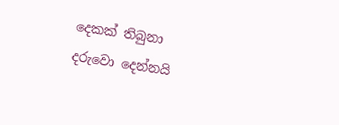දෙකක් තිබුනා
දරුවො දෙන්නයි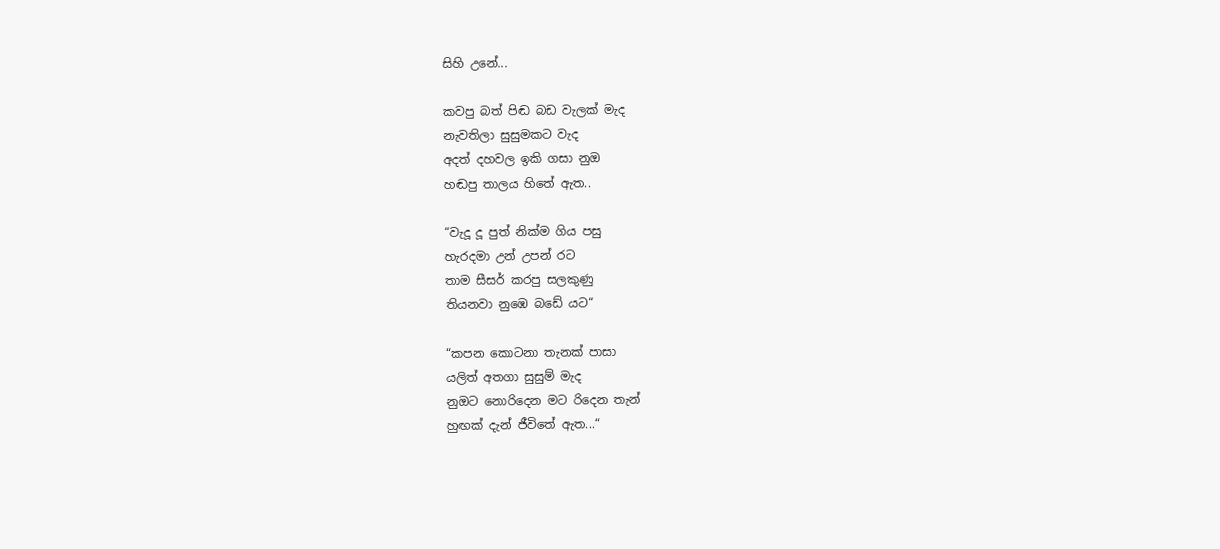සිහි උනේ...

කවපු බත් පිඬ බඩ වැලක් මැද
නැවතිලා සුසුමකට වැද
අදත් දහවල ඉකි ගසා නුඔ
හඬපු තාලය හිතේ ඇත..

“වැදූ දූ පුත් නික්ම ගිය පසු
හැරදමා උන් උපන් රට
තාම සීසර් කරපු සලකුණු
තියනවා නුඹෙ බඩේ යට“

“කපන කොටනා තැනක් පාසා
යලිත් අතගා සුසුම් මැද
නුඔට නොරිදෙන මට රිදෙන තැන්
හුඟක් දැන් ජීවිතේ ඇත...“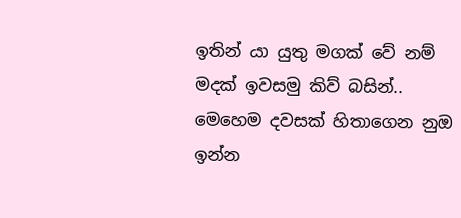ඉතින් යා යුතු මගක් වේ නම්
මදක් ඉවසමු කිව් බසින්..
මෙහෙම දවසක් හිතාගෙන නුඔ
ඉන්න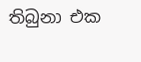තිබුනා එක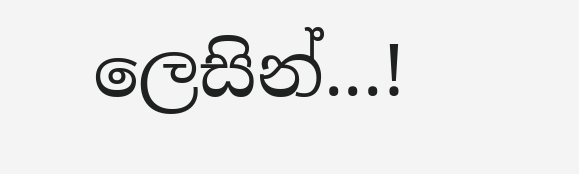ලෙසින්...!